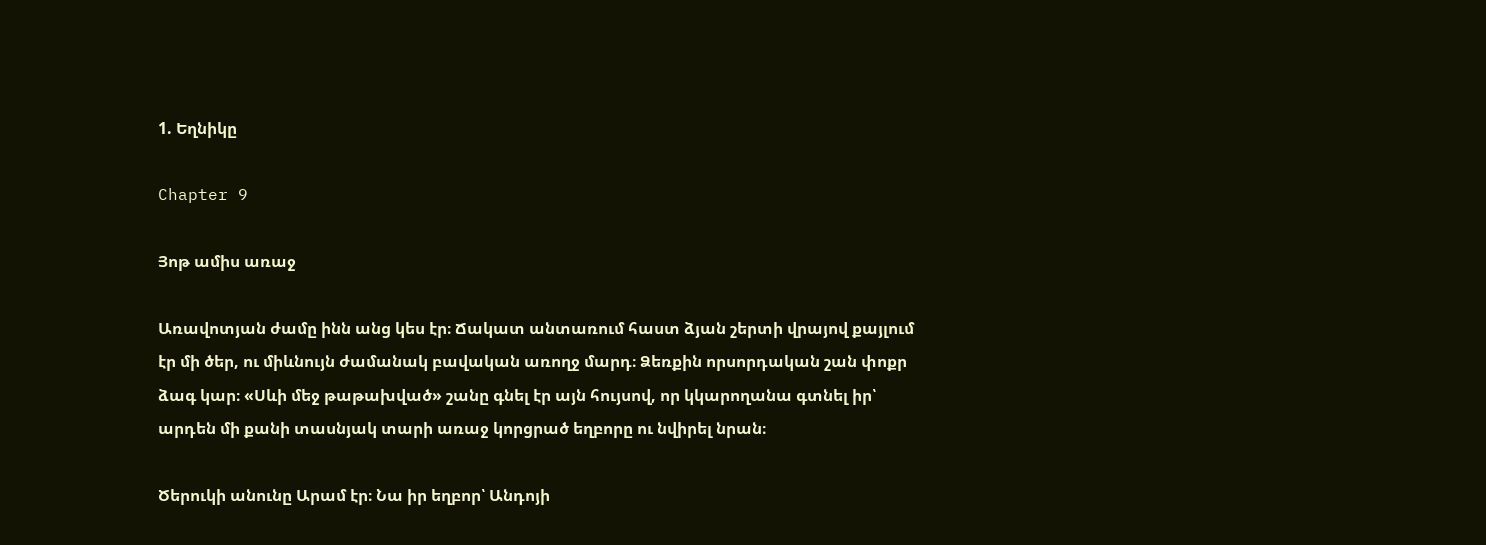1. Եղնիկը

Chapter 9

Յոթ ամիս առաջ

Առավոտյան ժամը ինն անց կես էր։ Ճակատ անտառում հաստ ձյան շերտի վրայով քայլում էր մի ծեր, ու միևնույն ժամանակ բավական առողջ մարդ։ Ձեռքին որսորդական շան փոքր ձագ կար։ «Սևի մեջ թաթախված» շանը գնել էր այն հույսով, որ կկարողանա գտնել իր՝ արդեն մի քանի տասնյակ տարի առաջ կորցրած եղբորը ու նվիրել նրան։

Ծերուկի անունը Արամ էր։ Նա իր եղբոր՝ Անդոյի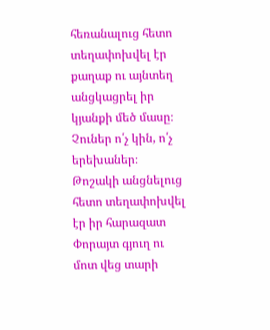հեռանալուց հետո տեղափոխվել էր քաղաք ու այնտեղ անցկացրել իր կյանքի մեծ մասը։ Չուներ ո՛չ կին, ո՛չ երեխաներ։ Թոշակի անցնելուց հետո տեղափոխվել էր իր հարազատ Փորայտ գյուղ ու մոտ վեց տարի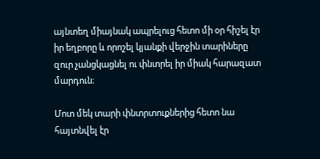այնտեղ միայնակ ապրելուց հետո մի օր հիշել էր իր եղբորը և որոշել կյանքի վերջին տարիները զուր չանցկացնել ու փնտրել իր միակ հարազատ մարդուն։

Մոտ մեկ տարի փնտրտուքներից հետո նա հայտնվել էր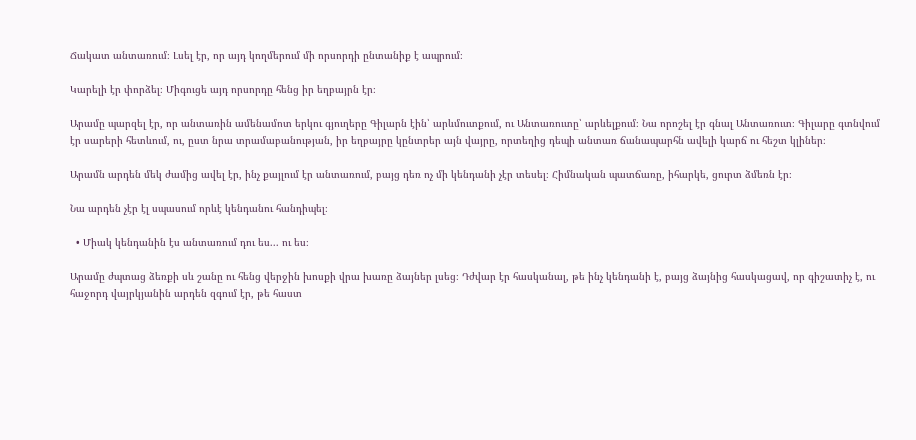Ճակատ անտառում։ Լսել էր, որ այդ կողմերում մի որսորդի ընտանիք է ապրում։

Կարելի էր փորձել։ Միգուցե այդ որսորդը հենց իր եղբայրն էր։

Արամը պարզել էր, որ անտառին ամենամոտ երկու գյուղերը Գիլարն էին՝ արևմուտքում, ու Անտառուտը՝ արևելքում։ Նա որոշել էր գնալ Անտառուտ։ Գիլարը գտնվում էր սարերի հետևում, ու, ըստ նրա տրամաբանության, իր եղբայրը կընտրեր այն վայրը, որտեղից դեպի անտառ ճանապարհն ավելի կարճ ու հեշտ կլիներ։

Արամն արդեն մեկ ժամից ավել էր, ինչ քայլում էր անտառում, բայց դեռ ոչ մի կենդանի չէր տեսել։ Հիմնական պատճառը, իհարկե, ցուրտ ձմեռն էր։

Նա արդեն չէր էլ սպասում որևէ կենդանու հանդիպել։

  • Միակ կենդանին էս անտառում դու ես... ու ես։

Արամը ժպտաց ձեռքի սև շանը ու հենց վերջին խոսքի վրա խառը ձայներ լսեց։ Դժվար էր հասկանալ, թե ինչ կենդանի է, բայց ձայնից հասկացավ, որ գիշատիչ է, ու հաջորդ վայրկյանին արդեն զգում էր, թե հաստ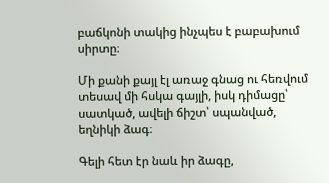բաճկոնի տակից ինչպես է բաբախում սիրտը։

Մի քանի քայլ էլ առաջ գնաց ու հեռվում տեսավ մի հսկա գայլի, իսկ դիմացը՝ սատկած, ավելի ճիշտ՝ սպանված, եղնիկի ձագ։

Գելի հետ էր նաև իր ձագը,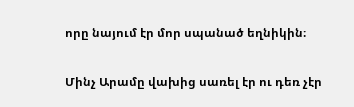որը նայում էր մոր սպանած եղնիկին։

Մինչ Արամը վախից սառել էր ու դեռ չէր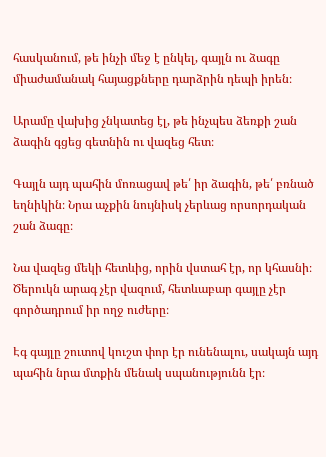հասկանում, թե ինչի մեջ է ընկել, գայլն ու ձագը միաժամանակ հայացքները դարձրին դեպի իրեն։

Արամը վախից չնկատեց էլ, թե ինչպես ձեռքի շան ձագին գցեց գետնին ու վազեց հետ։

Գայլն այդ պահին մոռացավ թե՛ իր ձագին, թե՛ բռնած եղնիկին։ Նրա աչքին նույնիսկ չերևաց որսորդական շան ձագը։

Նա վազեց մեկի հետևից, որին վստահ էր, որ կհասնի։ Ծերուկն արագ չէր վազում, հետևաբար գայլը չէր գործադրում իր ողջ ուժերը։

Էգ գայլը շուտով կուշտ փոր էր ունենալու, սակայն այդ պահին նրա մտքին մենակ սպանությունն էր։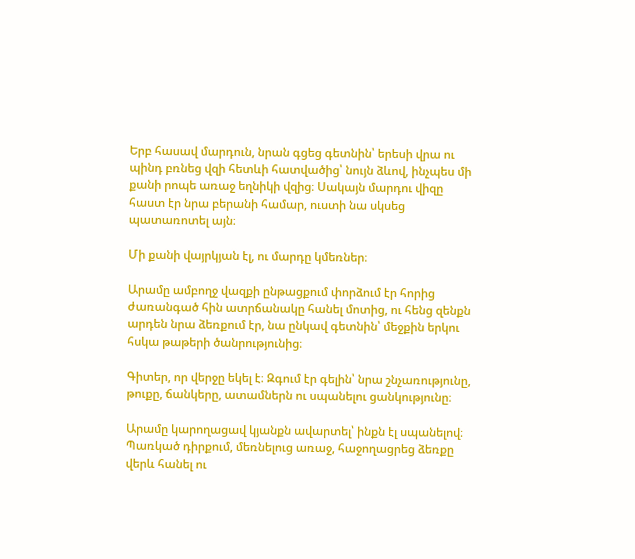Երբ հասավ մարդուն, նրան գցեց գետնին՝ երեսի վրա ու պինդ բռնեց վզի հետևի հատվածից՝ նույն ձևով, ինչպես մի քանի րոպե առաջ եղնիկի վզից։ Սակայն մարդու վիզը հաստ էր նրա բերանի համար, ուստի նա սկսեց պատառոտել այն։

Մի քանի վայրկյան էլ, ու մարդը կմեռներ։

Արամը ամբողջ վազքի ընթացքում փորձում էր հորից ժառանգած հին ատրճանակը հանել մոտից, ու հենց զենքն արդեն նրա ձեռքում էր, նա ընկավ գետնին՝ մեջքին երկու հսկա թաթերի ծանրությունից։

Գիտեր, որ վերջը եկել է։ Զգում էր գելին՝ նրա շնչառությունը, թուքը, ճանկերը, ատամներն ու սպանելու ցանկությունը։

Արամը կարողացավ կյանքն ավարտել՝ ինքն էլ սպանելով։ Պառկած դիրքում, մեռնելուց առաջ, հաջողացրեց ձեռքը վերև հանել ու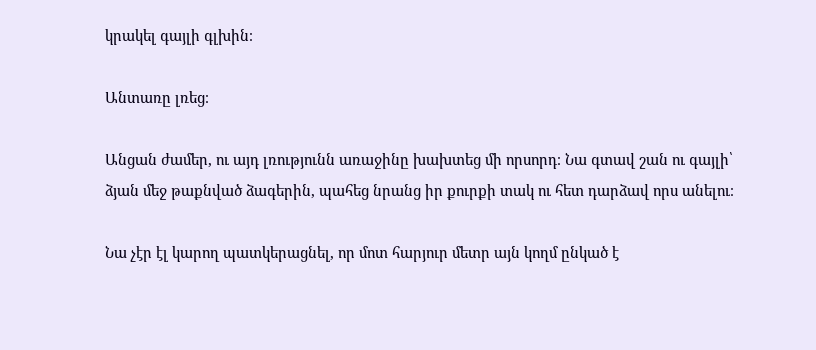կրակել գայլի գլխին։

Անտառը լռեց։

Անցան ժամեր, ու այդ լռությունն առաջինը խախտեց մի որսորդ։ Նա գտավ շան ու գայլի՝ ձյան մեջ թաքնված ձագերին, պահեց նրանց իր քուրքի տակ ու հետ դարձավ որս անելու։

Նա չէր էլ կարող պատկերացնել, որ մոտ հարյուր մետր այն կողմ ընկած է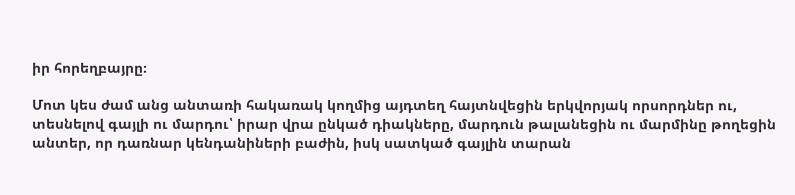իր հորեղբայրը։

Մոտ կես ժամ անց անտառի հակառակ կողմից այդտեղ հայտնվեցին երկվորյակ որսորդներ ու, տեսնելով գայլի ու մարդու՝ իրար վրա ընկած դիակները, մարդուն թալանեցին ու մարմինը թողեցին անտեր, որ դառնար կենդանիների բաժին, իսկ սատկած գայլին տարան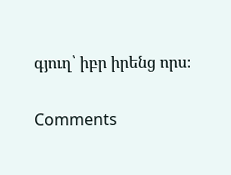գյուղ՝ իբր իրենց որս։

Comments